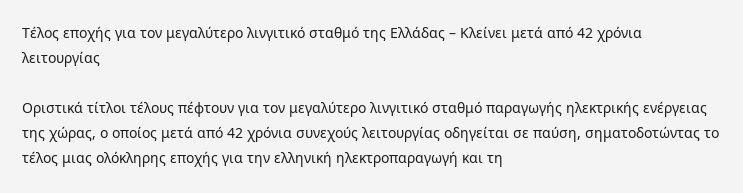Τέλος εποχής για τον μεγαλύτερο λινγιτικό σταθμό της Ελλάδας – Κλείνει μετά από 42 χρόνια λειτουργίας

Οριστικά τίτλοι τέλους πέφτουν για τον μεγαλύτερο λινγιτικό σταθμό παραγωγής ηλεκτρικής ενέργειας της χώρας, ο οποίος μετά από 42 χρόνια συνεχούς λειτουργίας οδηγείται σε παύση, σηματοδοτώντας το τέλος μιας ολόκληρης εποχής για την ελληνική ηλεκτροπαραγωγή και τη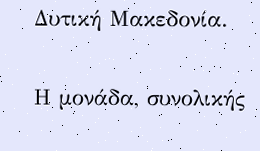Δυτική Μακεδονία.

Η μονάδα, συνολικής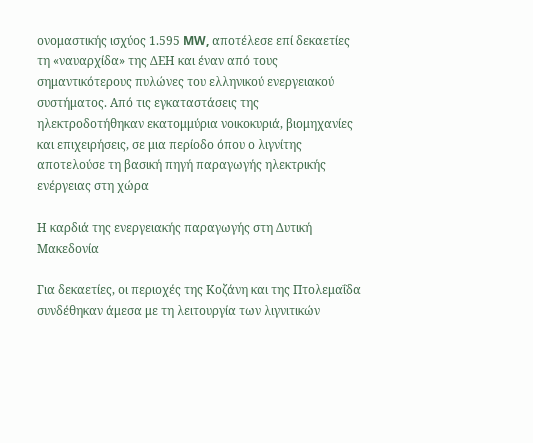ονομαστικής ισχύος 1.595 MW, αποτέλεσε επί δεκαετίες τη «ναυαρχίδα» της ΔΕΗ και έναν από τους σημαντικότερους πυλώνες του ελληνικού ενεργειακού συστήματος. Από τις εγκαταστάσεις της ηλεκτροδοτήθηκαν εκατομμύρια νοικοκυριά, βιομηχανίες και επιχειρήσεις, σε μια περίοδο όπου ο λιγνίτης αποτελούσε τη βασική πηγή παραγωγής ηλεκτρικής ενέργειας στη χώρα

Η καρδιά της ενεργειακής παραγωγής στη Δυτική Μακεδονία

Για δεκαετίες, οι περιοχές της Κοζάνη και της Πτολεμαΐδα συνδέθηκαν άμεσα με τη λειτουργία των λιγνιτικών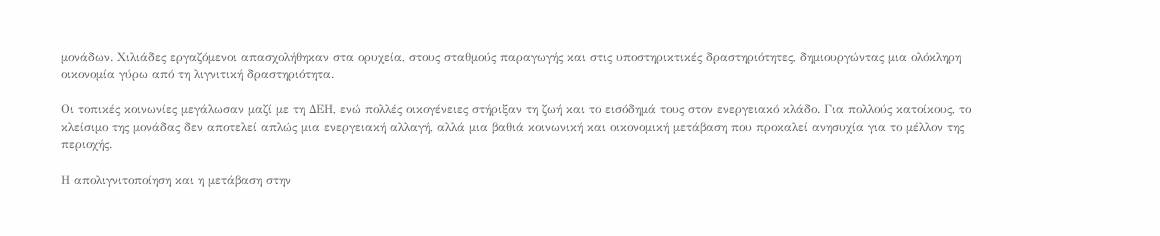μονάδων. Χιλιάδες εργαζόμενοι απασχολήθηκαν στα ορυχεία, στους σταθμούς παραγωγής και στις υποστηρικτικές δραστηριότητες, δημιουργώντας μια ολόκληρη οικονομία γύρω από τη λιγνιτική δραστηριότητα.

Οι τοπικές κοινωνίες μεγάλωσαν μαζί με τη ΔΕΗ, ενώ πολλές οικογένειες στήριξαν τη ζωή και το εισόδημά τους στον ενεργειακό κλάδο. Για πολλούς κατοίκους, το κλείσιμο της μονάδας δεν αποτελεί απλώς μια ενεργειακή αλλαγή, αλλά μια βαθιά κοινωνική και οικονομική μετάβαση που προκαλεί ανησυχία για το μέλλον της περιοχής.

Η απολιγνιτοποίηση και η μετάβαση στην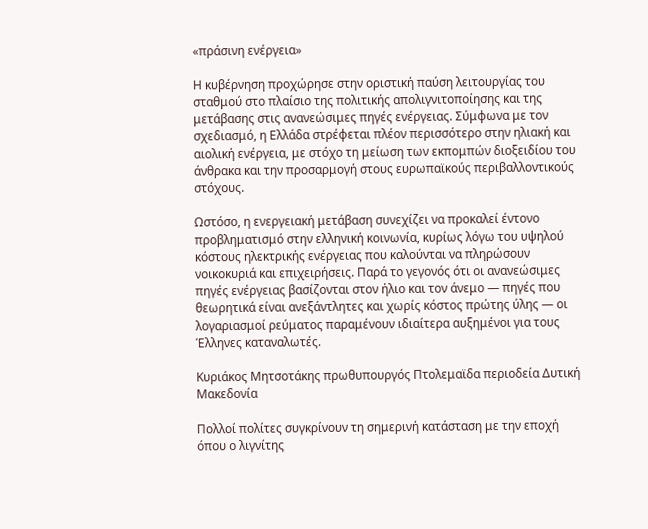«πράσινη ενέργεια»

Η κυβέρνηση προχώρησε στην οριστική παύση λειτουργίας του σταθμού στο πλαίσιο της πολιτικής απολιγνιτοποίησης και της μετάβασης στις ανανεώσιμες πηγές ενέργειας. Σύμφωνα με τον σχεδιασμό, η Ελλάδα στρέφεται πλέον περισσότερο στην ηλιακή και αιολική ενέργεια, με στόχο τη μείωση των εκπομπών διοξειδίου του άνθρακα και την προσαρμογή στους ευρωπαϊκούς περιβαλλοντικούς στόχους.

Ωστόσο, η ενεργειακή μετάβαση συνεχίζει να προκαλεί έντονο προβληματισμό στην ελληνική κοινωνία, κυρίως λόγω του υψηλού κόστους ηλεκτρικής ενέργειας που καλούνται να πληρώσουν νοικοκυριά και επιχειρήσεις. Παρά το γεγονός ότι οι ανανεώσιμες πηγές ενέργειας βασίζονται στον ήλιο και τον άνεμο — πηγές που θεωρητικά είναι ανεξάντλητες και χωρίς κόστος πρώτης ύλης — οι λογαριασμοί ρεύματος παραμένουν ιδιαίτερα αυξημένοι για τους Έλληνες καταναλωτές.

Κυριάκος Μητσοτάκης πρωθυπουργός Πτολεμαϊδα περιοδεία Δυτική Μακεδονία

Πολλοί πολίτες συγκρίνουν τη σημερινή κατάσταση με την εποχή όπου ο λιγνίτης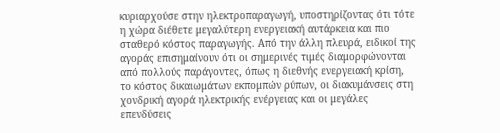κυριαρχούσε στην ηλεκτροπαραγωγή, υποστηρίζοντας ότι τότε η χώρα διέθετε μεγαλύτερη ενεργειακή αυτάρκεια και πιο σταθερό κόστος παραγωγής. Από την άλλη πλευρά, ειδικοί της αγοράς επισημαίνουν ότι οι σημερινές τιμές διαμορφώνονται από πολλούς παράγοντες, όπως η διεθνής ενεργειακή κρίση, το κόστος δικαιωμάτων εκπομπών ρύπων, οι διακυμάνσεις στη χονδρική αγορά ηλεκτρικής ενέργειας και οι μεγάλες επενδύσεις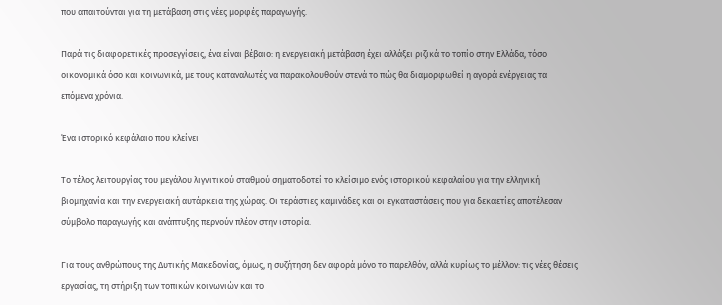που απαιτούνται για τη μετάβαση στις νέες μορφές παραγωγής.

Παρά τις διαφορετικές προσεγγίσεις, ένα είναι βέβαιο: η ενεργειακή μετάβαση έχει αλλάξει ριζικά το τοπίο στην Ελλάδα, τόσο οικονομικά όσο και κοινωνικά, με τους καταναλωτές να παρακολουθούν στενά το πώς θα διαμορφωθεί η αγορά ενέργειας τα επόμενα χρόνια.

Ένα ιστορικό κεφάλαιο που κλείνει

Το τέλος λειτουργίας του μεγάλου λιγνιτικού σταθμού σηματοδοτεί το κλείσιμο ενός ιστορικού κεφαλαίου για την ελληνική βιομηχανία και την ενεργειακή αυτάρκεια της χώρας. Οι τεράστιες καμινάδες και οι εγκαταστάσεις που για δεκαετίες αποτέλεσαν σύμβολο παραγωγής και ανάπτυξης περνούν πλέον στην ιστορία.

Για τους ανθρώπους της Δυτικής Μακεδονίας, όμως, η συζήτηση δεν αφορά μόνο το παρελθόν, αλλά κυρίως το μέλλον: τις νέες θέσεις εργασίας, τη στήριξη των τοπικών κοινωνιών και το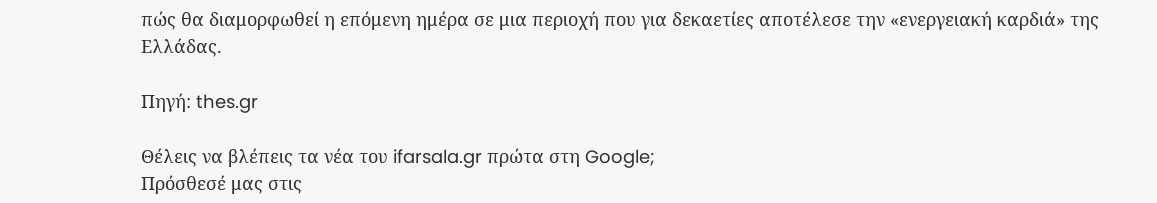πώς θα διαμορφωθεί η επόμενη ημέρα σε μια περιοχή που για δεκαετίες αποτέλεσε την «ενεργειακή καρδιά» της Ελλάδας.

Πηγή: thes.gr

Θέλεις να βλέπεις τα νέα του ifarsala.gr πρώτα στη Google;
Πρόσθεσέ μας στις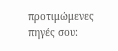προτιμώμενες πηγές σου: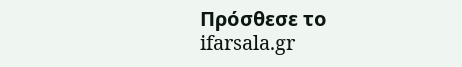Πρόσθεσε το ifarsala.gr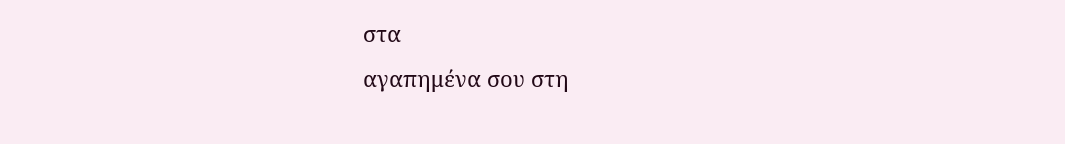στα
αγαπημένα σου στη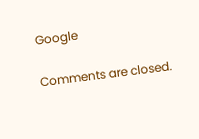Google

Comments are closed.